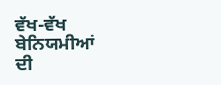ਵੱਖ-ਵੱਖ ਬੇਨਿਯਮੀਆਂ ਦੀ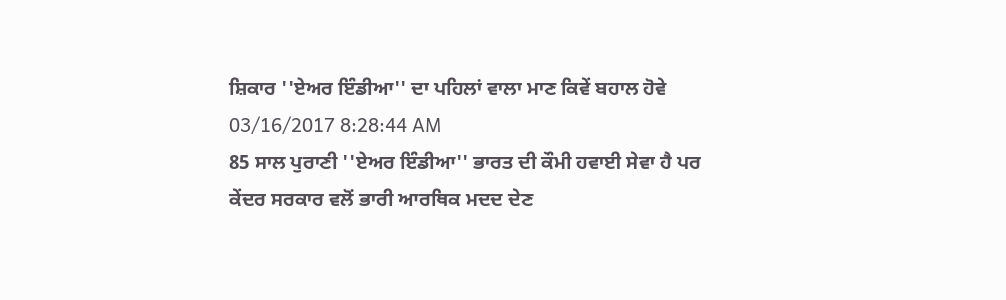ਸ਼ਿਕਾਰ ''ਏਅਰ ਇੰਡੀਆ'' ਦਾ ਪਹਿਲਾਂ ਵਾਲਾ ਮਾਣ ਕਿਵੇਂ ਬਹਾਲ ਹੋਵੇ
03/16/2017 8:28:44 AM
85 ਸਾਲ ਪੁਰਾਣੀ ''ਏਅਰ ਇੰਡੀਆ'' ਭਾਰਤ ਦੀ ਕੌਮੀ ਹਵਾਈ ਸੇਵਾ ਹੈ ਪਰ ਕੇਂਦਰ ਸਰਕਾਰ ਵਲੋਂ ਭਾਰੀ ਆਰਥਿਕ ਮਦਦ ਦੇਣ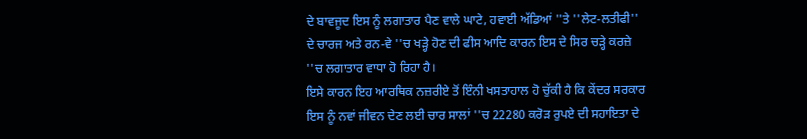ਦੇ ਬਾਵਜੂਦ ਇਸ ਨੂੰ ਲਗਾਤਾਰ ਪੈਣ ਵਾਲੇ ਘਾਟੇ, ਹਵਾਈ ਅੱਡਿਆਂ ''ਤੇ ''ਲੇਟ-ਲਤੀਫੀ'' ਦੇ ਚਾਰਜ ਅਤੇ ਰਨ-ਵੇ ''ਚ ਖੜ੍ਹੇ ਹੋਣ ਦੀ ਫੀਸ ਆਦਿ ਕਾਰਨ ਇਸ ਦੇ ਸਿਰ ਚੜ੍ਹੇ ਕਰਜ਼ੇ ''ਚ ਲਗਾਤਾਰ ਵਾਧਾ ਹੋ ਰਿਹਾ ਹੈ।
ਇਸੇ ਕਾਰਨ ਇਹ ਆਰਥਿਕ ਨਜ਼ਰੀਏ ਤੋਂ ਇੰਨੀ ਖਸਤਾਹਾਲ ਹੋ ਚੁੱਕੀ ਹੈ ਕਿ ਕੇਂਦਰ ਸਰਕਾਰ ਇਸ ਨੂੰ ਨਵਾਂ ਜੀਵਨ ਦੇਣ ਲਈ ਚਾਰ ਸਾਲਾਂ ''ਚ 22280 ਕਰੋੜ ਰੁਪਏ ਦੀ ਸਹਾਇਤਾ ਦੇ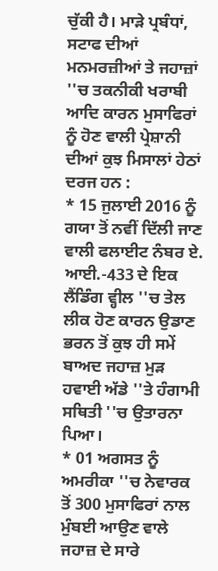ਚੁੱਕੀ ਹੈ। ਮਾੜੇ ਪ੍ਰਬੰਧਾਂ, ਸਟਾਫ ਦੀਆਂ ਮਨਮਰਜ਼ੀਆਂ ਤੇ ਜਹਾਜ਼ਾਂ ''ਚ ਤਕਨੀਕੀ ਖਰਾਬੀ ਆਦਿ ਕਾਰਨ ਮੁਸਾਫਿਰਾਂ ਨੂੰ ਹੋਣ ਵਾਲੀ ਪ੍ਰੇਸ਼ਾਨੀ ਦੀਆਂ ਕੁਝ ਮਿਸਾਲਾਂ ਹੇਠਾਂ ਦਰਜ ਹਨ :
* 15 ਜੁਲਾਈ 2016 ਨੂੰ ਗਯਾ ਤੋਂ ਨਵੀਂ ਦਿੱਲੀ ਜਾਣ ਵਾਲੀ ਫਲਾਈਟ ਨੰਬਰ ਏ. ਆਈ.-433 ਦੇ ਇਕ ਲੈਂਡਿੰਗ ਵ੍ਹੀਲ ''ਚ ਤੇਲ ਲੀਕ ਹੋਣ ਕਾਰਨ ਉਡਾਣ ਭਰਨ ਤੋਂ ਕੁਝ ਹੀ ਸਮੇਂ ਬਾਅਦ ਜਹਾਜ਼ ਮੁੜ ਹਵਾਈ ਅੱਡੇ ''ਤੇ ਹੰਗਾਮੀ ਸਥਿਤੀ ''ਚ ਉਤਾਰਨਾ ਪਿਆ।
* 01 ਅਗਸਤ ਨੂੰ ਅਮਰੀਕਾ ''ਚ ਨੇਵਾਰਕ ਤੋਂ 300 ਮੁਸਾਫਿਰਾਂ ਨਾਲ ਮੁੰਬਈ ਆਉਣ ਵਾਲੇ ਜਹਾਜ਼ ਦੇ ਸਾਰੇ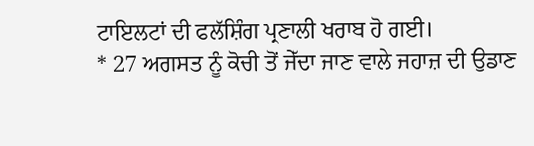ਟਾਇਲਟਾਂ ਦੀ ਫਲੱਸ਼ਿੰਗ ਪ੍ਰਣਾਲੀ ਖਰਾਬ ਹੋ ਗਈ।
* 27 ਅਗਸਤ ਨੂੰ ਕੋਚੀ ਤੋਂ ਜੇੱਦਾ ਜਾਣ ਵਾਲੇ ਜਹਾਜ਼ ਦੀ ਉਡਾਣ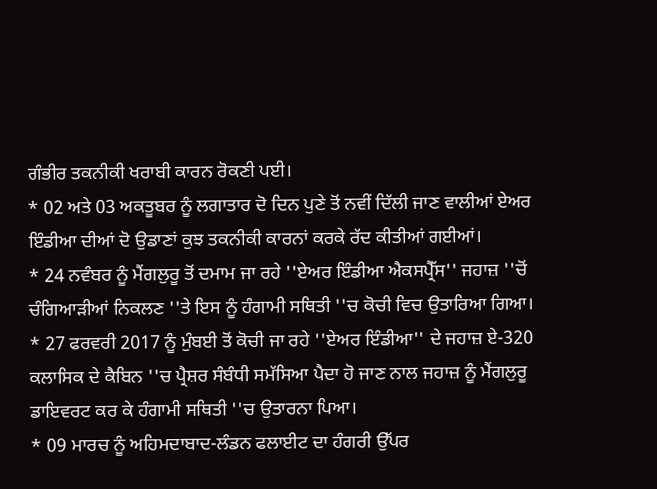ਗੰਭੀਰ ਤਕਨੀਕੀ ਖਰਾਬੀ ਕਾਰਨ ਰੋਕਣੀ ਪਈ।
* 02 ਅਤੇ 03 ਅਕਤੂਬਰ ਨੂੰ ਲਗਾਤਾਰ ਦੋ ਦਿਨ ਪੁਣੇ ਤੋਂ ਨਵੀਂ ਦਿੱਲੀ ਜਾਣ ਵਾਲੀਆਂ ਏਅਰ ਇੰਡੀਆ ਦੀਆਂ ਦੋ ਉਡਾਣਾਂ ਕੁਝ ਤਕਨੀਕੀ ਕਾਰਨਾਂ ਕਰਕੇ ਰੱਦ ਕੀਤੀਆਂ ਗਈਆਂ।
* 24 ਨਵੰਬਰ ਨੂੰ ਮੈਂਗਲੁਰੂ ਤੋਂ ਦਮਾਮ ਜਾ ਰਹੇ ''ਏਅਰ ਇੰਡੀਆ ਐਕਸਪ੍ਰੈੱਸ'' ਜਹਾਜ਼ ''ਚੋਂ ਚੰਗਿਆੜੀਆਂ ਨਿਕਲਣ ''ਤੇ ਇਸ ਨੂੰ ਹੰਗਾਮੀ ਸਥਿਤੀ ''ਚ ਕੋਚੀ ਵਿਚ ਉਤਾਰਿਆ ਗਿਆ।
* 27 ਫਰਵਰੀ 2017 ਨੂੰ ਮੁੰਬਈ ਤੋਂ ਕੋਚੀ ਜਾ ਰਹੇ ''ਏਅਰ ਇੰਡੀਆ'' ਦੇ ਜਹਾਜ਼ ਏ-320 ਕਲਾਸਿਕ ਦੇ ਕੈਬਿਨ ''ਚ ਪ੍ਰੈਸ਼ਰ ਸੰਬੰਧੀ ਸਮੱਸਿਆ ਪੈਦਾ ਹੋ ਜਾਣ ਨਾਲ ਜਹਾਜ਼ ਨੂੰ ਮੈਂਗਲੁਰੂ ਡਾਇਵਰਟ ਕਰ ਕੇ ਹੰਗਾਮੀ ਸਥਿਤੀ ''ਚ ਉਤਾਰਨਾ ਪਿਆ।
* 09 ਮਾਰਚ ਨੂੰ ਅਹਿਮਦਾਬਾਦ-ਲੰਡਨ ਫਲਾਈਟ ਦਾ ਹੰਗਰੀ ਉੱਪਰ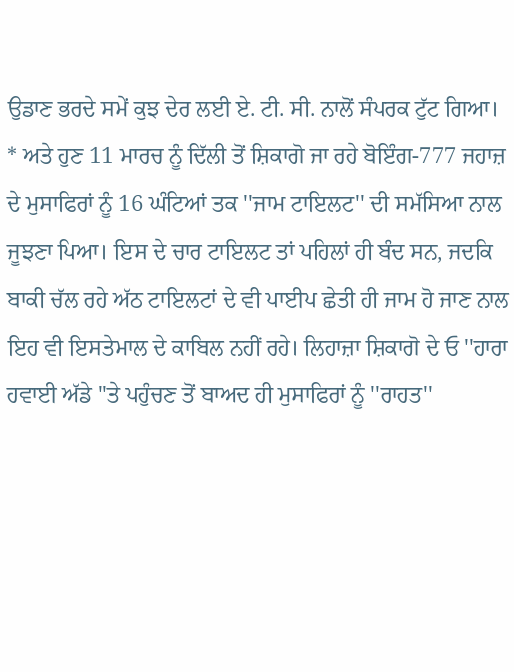ਉਡਾਣ ਭਰਦੇ ਸਮੇਂ ਕੁਝ ਦੇਰ ਲਈ ਏ. ਟੀ. ਸੀ. ਨਾਲੋਂ ਸੰਪਰਕ ਟੁੱਟ ਗਿਆ।
* ਅਤੇ ਹੁਣ 11 ਮਾਰਚ ਨੂੰ ਦਿੱਲੀ ਤੋਂ ਸ਼ਿਕਾਗੋ ਜਾ ਰਹੇ ਬੋਇੰਗ-777 ਜਹਾਜ਼ ਦੇ ਮੁਸਾਫਿਰਾਂ ਨੂੰ 16 ਘੰਟਿਆਂ ਤਕ ''ਜਾਮ ਟਾਇਲਟ'' ਦੀ ਸਮੱਸਿਆ ਨਾਲ ਜੂਝਣਾ ਪਿਆ। ਇਸ ਦੇ ਚਾਰ ਟਾਇਲਟ ਤਾਂ ਪਹਿਲਾਂ ਹੀ ਬੰਦ ਸਨ, ਜਦਕਿ ਬਾਕੀ ਚੱਲ ਰਹੇ ਅੱਠ ਟਾਇਲਟਾਂ ਦੇ ਵੀ ਪਾਈਪ ਛੇਤੀ ਹੀ ਜਾਮ ਹੋ ਜਾਣ ਨਾਲ ਇਹ ਵੀ ਇਸਤੇਮਾਲ ਦੇ ਕਾਬਿਲ ਨਹੀਂ ਰਹੇ। ਲਿਹਾਜ਼ਾ ਸ਼ਿਕਾਗੋ ਦੇ ਓ ''ਹਾਰਾ ਹਵਾਈ ਅੱਡੇ ''ਤੇ ਪਹੁੰਚਣ ਤੋਂ ਬਾਅਦ ਹੀ ਮੁਸਾਫਿਰਾਂ ਨੂੰ ''ਰਾਹਤ''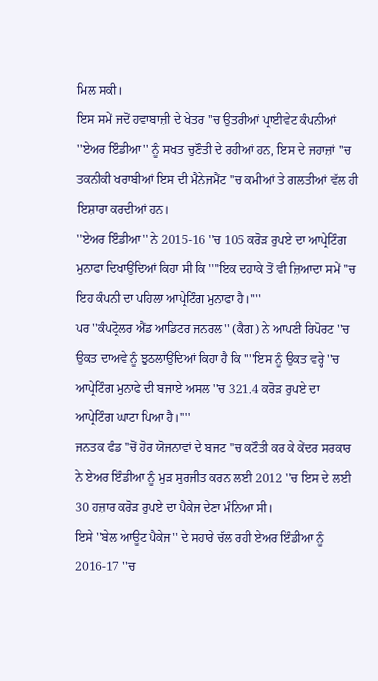ਮਿਲ ਸਕੀ।
ਇਸ ਸਮੇਂ ਜਦੋਂ ਹਵਾਬਾਜ਼ੀ ਦੇ ਖੇਤਰ ''ਚ ਉਤਰੀਆਂ ਪ੍ਰਾਈਵੇਟ ਕੰਪਨੀਆਂ ''ਏਅਰ ਇੰਡੀਆ'' ਨੂੰ ਸਖਤ ਚੁਣੌਤੀ ਦੇ ਰਹੀਆਂ ਹਨ, ਇਸ ਦੇ ਜਹਾਜ਼ਾਂ ''ਚ ਤਕਨੀਕੀ ਖਰਾਬੀਆਂ ਇਸ ਦੀ ਮੈਨੇਜਮੈਂਟ ''ਚ ਕਮੀਆਂ ਤੇ ਗਲਤੀਆਂ ਵੱਲ ਹੀ ਇਸ਼ਾਰਾ ਕਰਦੀਆਂ ਹਨ।
''ਏਅਰ ਇੰਡੀਆ'' ਨੇ 2015-16 ''ਚ 105 ਕਰੋੜ ਰੁਪਏ ਦਾ ਆਪ੍ਰੇਟਿੰਗ ਮੁਨਾਫਾ ਦਿਖਾਉਂਦਿਆਂ ਕਿਹਾ ਸੀ ਕਿ ''''ਇਕ ਦਹਾਕੇ ਤੋਂ ਵੀ ਜ਼ਿਆਦਾ ਸਮੇਂ ''ਚ ਇਹ ਕੰਪਨੀ ਦਾ ਪਹਿਲਾ ਆਪ੍ਰੇਟਿੰਗ ਮੁਨਾਫਾ ਹੈ।''''
ਪਰ ''ਕੰਪਟ੍ਰੋਲਰ ਐਂਡ ਆਡਿਟਰ ਜਨਰਲ'' (ਕੈਗ) ਨੇ ਆਪਣੀ ਰਿਪੋਰਟ ''ਚ ਉਕਤ ਦਾਅਵੇ ਨੂੰ ਝੁਠਲਾਉਂਦਿਆਂ ਕਿਹਾ ਹੈ ਕਿ ''''ਇਸ ਨੂੰ ਉਕਤ ਵਰ੍ਹੇ ''ਚ ਆਪ੍ਰੇਟਿੰਗ ਮੁਨਾਫੇ ਦੀ ਬਜਾਏ ਅਸਲ ''ਚ 321.4 ਕਰੋੜ ਰੁਪਏ ਦਾ ਆਪ੍ਰੇਟਿੰਗ ਘਾਟਾ ਪਿਆ ਹੈ।''''
ਜਨਤਕ ਫੰਡ ''ਚੋਂ ਹੋਰ ਯੋਜਨਾਵਾਂ ਦੇ ਬਜਟ ''ਚ ਕਟੌਤੀ ਕਰ ਕੇ ਕੇਂਦਰ ਸਰਕਾਰ ਨੇ ਏਅਰ ਇੰਡੀਆ ਨੂੰ ਮੁੜ ਸੁਰਜੀਤ ਕਰਨ ਲਈ 2012 ''ਚ ਇਸ ਦੇ ਲਈ 30 ਹਜ਼ਾਰ ਕਰੋੜ ਰੁਪਏ ਦਾ ਪੈਕੇਜ ਦੇਣਾ ਮੰਨਿਆ ਸੀ।
ਇਸੇ ''ਬੇਲ ਆਊਟ ਪੈਕੇਜ'' ਦੇ ਸਹਾਰੇ ਚੱਲ ਰਹੀ ਏਅਰ ਇੰਡੀਆ ਨੂੰ 2016-17 ''ਚ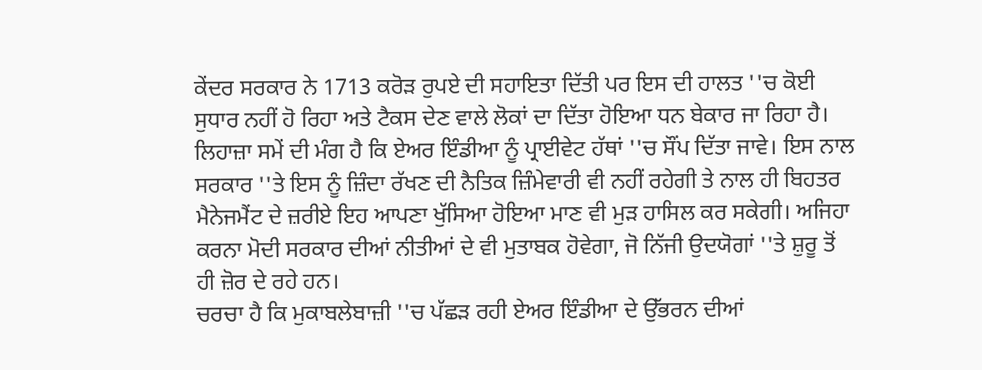ਕੇਂਦਰ ਸਰਕਾਰ ਨੇ 1713 ਕਰੋੜ ਰੁਪਏ ਦੀ ਸਹਾਇਤਾ ਦਿੱਤੀ ਪਰ ਇਸ ਦੀ ਹਾਲਤ ''ਚ ਕੋਈ ਸੁਧਾਰ ਨਹੀਂ ਹੋ ਰਿਹਾ ਅਤੇ ਟੈਕਸ ਦੇਣ ਵਾਲੇ ਲੋਕਾਂ ਦਾ ਦਿੱਤਾ ਹੋਇਆ ਧਨ ਬੇਕਾਰ ਜਾ ਰਿਹਾ ਹੈ।
ਲਿਹਾਜ਼ਾ ਸਮੇਂ ਦੀ ਮੰਗ ਹੈ ਕਿ ਏਅਰ ਇੰਡੀਆ ਨੂੰ ਪ੍ਰਾਈਵੇਟ ਹੱਥਾਂ ''ਚ ਸੌਂਪ ਦਿੱਤਾ ਜਾਵੇ। ਇਸ ਨਾਲ ਸਰਕਾਰ ''ਤੇ ਇਸ ਨੂੰ ਜ਼ਿੰਦਾ ਰੱਖਣ ਦੀ ਨੈਤਿਕ ਜ਼ਿੰਮੇਵਾਰੀ ਵੀ ਨਹੀਂ ਰਹੇਗੀ ਤੇ ਨਾਲ ਹੀ ਬਿਹਤਰ ਮੈਨੇਜਮੈਂਟ ਦੇ ਜ਼ਰੀਏ ਇਹ ਆਪਣਾ ਖੁੱਸਿਆ ਹੋਇਆ ਮਾਣ ਵੀ ਮੁੜ ਹਾਸਿਲ ਕਰ ਸਕੇਗੀ। ਅਜਿਹਾ ਕਰਨਾ ਮੋਦੀ ਸਰਕਾਰ ਦੀਆਂ ਨੀਤੀਆਂ ਦੇ ਵੀ ਮੁਤਾਬਕ ਹੋਵੇਗਾ, ਜੋ ਨਿੱਜੀ ਉਦਯੋਗਾਂ ''ਤੇ ਸ਼ੁਰੂ ਤੋਂ ਹੀ ਜ਼ੋਰ ਦੇ ਰਹੇ ਹਨ।
ਚਰਚਾ ਹੈ ਕਿ ਮੁਕਾਬਲੇਬਾਜ਼ੀ ''ਚ ਪੱਛੜ ਰਹੀ ਏਅਰ ਇੰਡੀਆ ਦੇ ਉੱਭਰਨ ਦੀਆਂ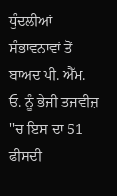ਧੁੰਦਲੀਆਂ ਸੰਭਾਵਨਾਵਾਂ ਤੋਂ ਬਾਅਦ ਪੀ. ਐੱਮ. ਓ. ਨੂੰ ਭੇਜੀ ਤਜਵੀਜ਼ ''ਚ ਇਸ ਦਾ 51 ਫੀਸਦੀ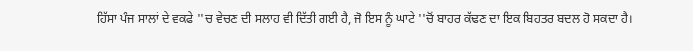ਹਿੱਸਾ ਪੰਜ ਸਾਲਾਂ ਦੇ ਵਕਫੇ ''ਚ ਵੇਚਣ ਦੀ ਸਲਾਹ ਵੀ ਦਿੱਤੀ ਗਈ ਹੈ, ਜੋ ਇਸ ਨੂੰ ਘਾਟੇ ''ਚੋਂ ਬਾਹਰ ਕੱਢਣ ਦਾ ਇਕ ਬਿਹਤਰ ਬਦਲ ਹੋ ਸਕਦਾ ਹੈ।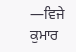—ਵਿਜੇ ਕੁਮਾਰ